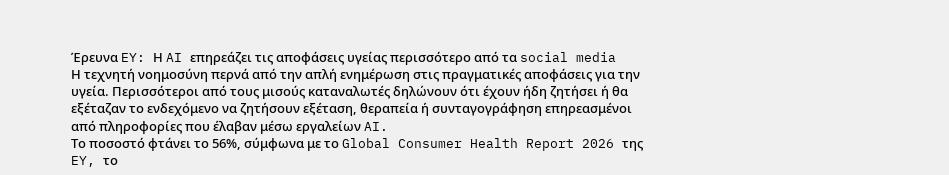Έρευνα EY: Η AI επηρεάζει τις αποφάσεις υγείας περισσότερο από τα social media
Η τεχνητή νοημοσύνη περνά από την απλή ενημέρωση στις πραγματικές αποφάσεις για την υγεία. Περισσότεροι από τους μισούς καταναλωτές δηλώνουν ότι έχουν ήδη ζητήσει ή θα εξέταζαν το ενδεχόμενο να ζητήσουν εξέταση, θεραπεία ή συνταγογράφηση επηρεασμένοι από πληροφορίες που έλαβαν μέσω εργαλείων AI.
Το ποσοστό φτάνει το 56%, σύμφωνα με το Global Consumer Health Report 2026 της EY, το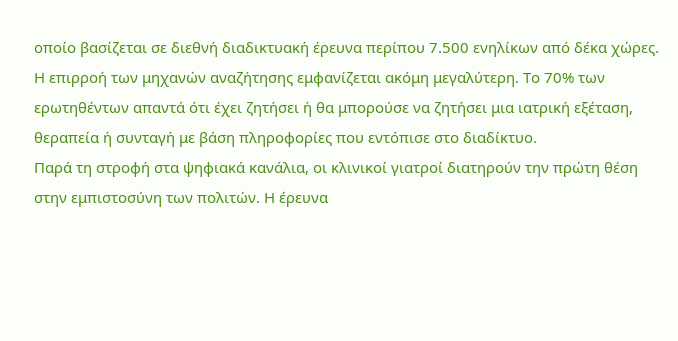οποίο βασίζεται σε διεθνή διαδικτυακή έρευνα περίπου 7.500 ενηλίκων από δέκα χώρες.
Η επιρροή των μηχανών αναζήτησης εμφανίζεται ακόμη μεγαλύτερη. Το 70% των ερωτηθέντων απαντά ότι έχει ζητήσει ή θα μπορούσε να ζητήσει μια ιατρική εξέταση, θεραπεία ή συνταγή με βάση πληροφορίες που εντόπισε στο διαδίκτυο.
Παρά τη στροφή στα ψηφιακά κανάλια, οι κλινικοί γιατροί διατηρούν την πρώτη θέση στην εμπιστοσύνη των πολιτών. Η έρευνα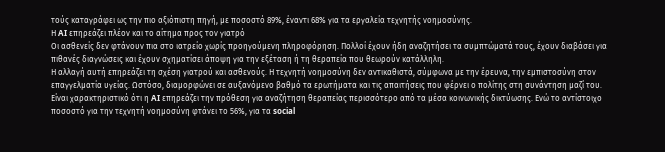τούς καταγράφει ως την πιο αξιόπιστη πηγή, με ποσοστό 89%, έναντι 68% για τα εργαλεία τεχνητής νοημοσύνης.
Η AI επηρεάζει πλέον και το αίτημα προς τον γιατρό
Οι ασθενείς δεν φτάνουν πια στο ιατρείο χωρίς προηγούμενη πληροφόρηση. Πολλοί έχουν ήδη αναζητήσει τα συμπτώματά τους, έχουν διαβάσει για πιθανές διαγνώσεις και έχουν σχηματίσει άποψη για την εξέταση ή τη θεραπεία που θεωρούν κατάλληλη.
Η αλλαγή αυτή επηρεάζει τη σχέση γιατρού και ασθενούς. Η τεχνητή νοημοσύνη δεν αντικαθιστά, σύμφωνα με την έρευνα, την εμπιστοσύνη στον επαγγελματία υγείας. Ωστόσο, διαμορφώνει σε αυξανόμενο βαθμό τα ερωτήματα και τις απαιτήσεις που φέρνει ο πολίτης στη συνάντηση μαζί του.
Είναι χαρακτηριστικό ότι η AI επηρεάζει την πρόθεση για αναζήτηση θεραπείας περισσότερο από τα μέσα κοινωνικής δικτύωσης. Ενώ το αντίστοιχο ποσοστό για την τεχνητή νοημοσύνη φτάνει το 56%, για τα social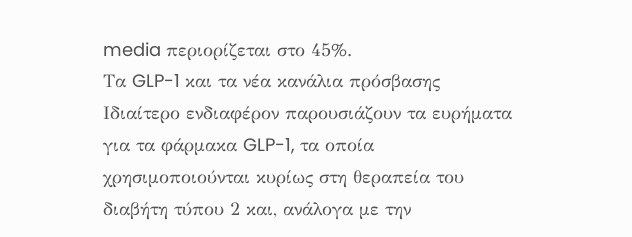media περιορίζεται στο 45%.
Τα GLP-1 και τα νέα κανάλια πρόσβασης
Ιδιαίτερο ενδιαφέρον παρουσιάζουν τα ευρήματα για τα φάρμακα GLP-1, τα οποία χρησιμοποιούνται κυρίως στη θεραπεία του διαβήτη τύπου 2 και, ανάλογα με την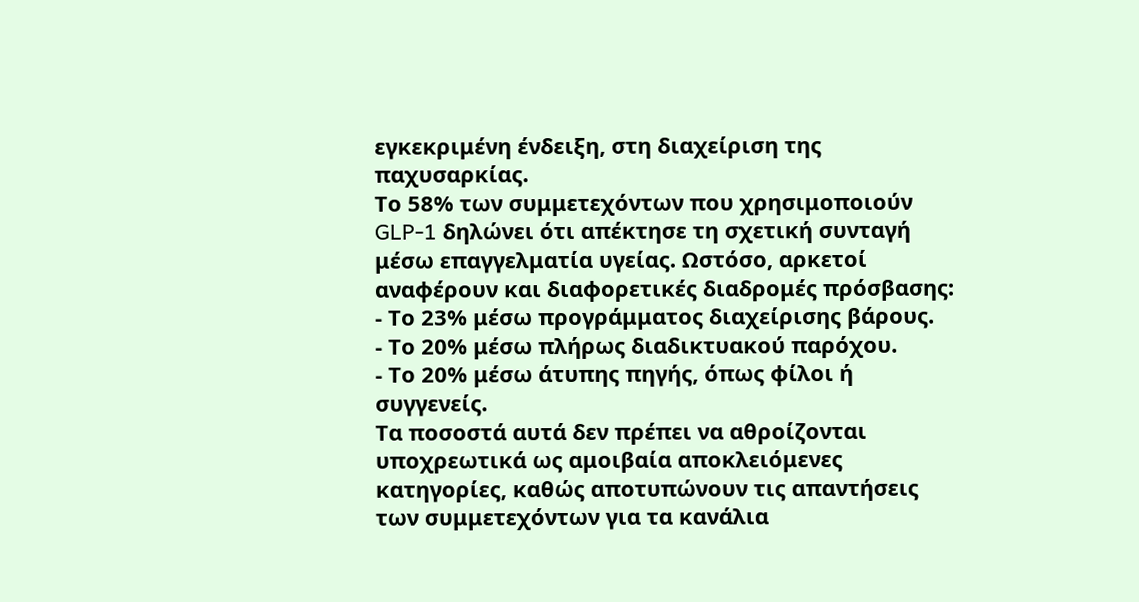εγκεκριμένη ένδειξη, στη διαχείριση της παχυσαρκίας.
Το 58% των συμμετεχόντων που χρησιμοποιούν GLP-1 δηλώνει ότι απέκτησε τη σχετική συνταγή μέσω επαγγελματία υγείας. Ωστόσο, αρκετοί αναφέρουν και διαφορετικές διαδρομές πρόσβασης:
- Το 23% μέσω προγράμματος διαχείρισης βάρους.
- Το 20% μέσω πλήρως διαδικτυακού παρόχου.
- Το 20% μέσω άτυπης πηγής, όπως φίλοι ή συγγενείς.
Τα ποσοστά αυτά δεν πρέπει να αθροίζονται υποχρεωτικά ως αμοιβαία αποκλειόμενες κατηγορίες, καθώς αποτυπώνουν τις απαντήσεις των συμμετεχόντων για τα κανάλια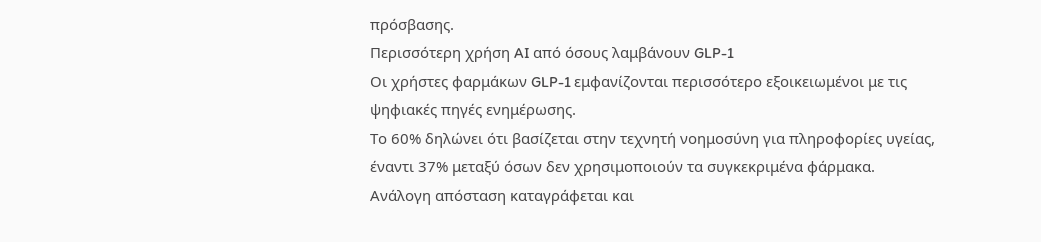πρόσβασης.
Περισσότερη χρήση AI από όσους λαμβάνουν GLP-1
Οι χρήστες φαρμάκων GLP-1 εμφανίζονται περισσότερο εξοικειωμένοι με τις ψηφιακές πηγές ενημέρωσης.
Το 60% δηλώνει ότι βασίζεται στην τεχνητή νοημοσύνη για πληροφορίες υγείας, έναντι 37% μεταξύ όσων δεν χρησιμοποιούν τα συγκεκριμένα φάρμακα.
Ανάλογη απόσταση καταγράφεται και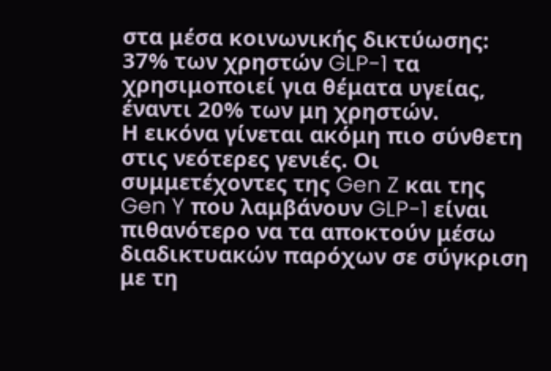στα μέσα κοινωνικής δικτύωσης: 37% των χρηστών GLP-1 τα χρησιμοποιεί για θέματα υγείας, έναντι 20% των μη χρηστών.
Η εικόνα γίνεται ακόμη πιο σύνθετη στις νεότερες γενιές. Οι συμμετέχοντες της Gen Z και της Gen Y που λαμβάνουν GLP-1 είναι πιθανότερο να τα αποκτούν μέσω διαδικτυακών παρόχων σε σύγκριση με τη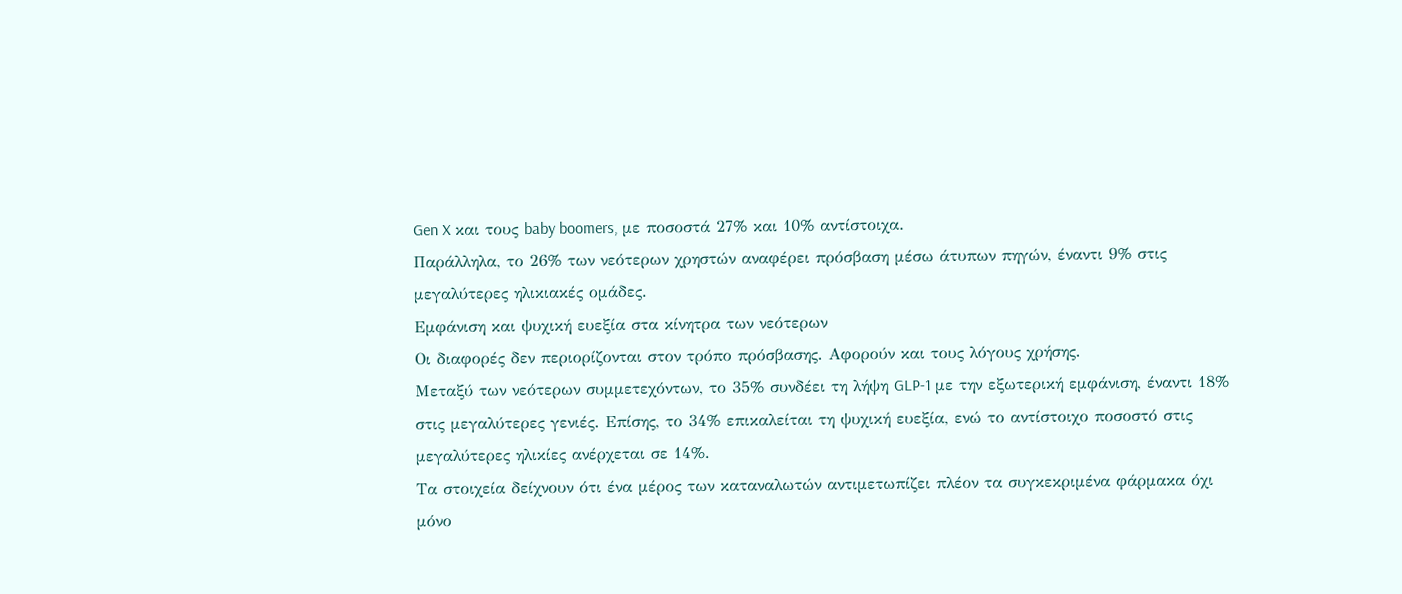Gen X και τους baby boomers, με ποσοστά 27% και 10% αντίστοιχα.
Παράλληλα, το 26% των νεότερων χρηστών αναφέρει πρόσβαση μέσω άτυπων πηγών, έναντι 9% στις μεγαλύτερες ηλικιακές ομάδες.
Εμφάνιση και ψυχική ευεξία στα κίνητρα των νεότερων
Οι διαφορές δεν περιορίζονται στον τρόπο πρόσβασης. Αφορούν και τους λόγους χρήσης.
Μεταξύ των νεότερων συμμετεχόντων, το 35% συνδέει τη λήψη GLP-1 με την εξωτερική εμφάνιση, έναντι 18% στις μεγαλύτερες γενιές. Επίσης, το 34% επικαλείται τη ψυχική ευεξία, ενώ το αντίστοιχο ποσοστό στις μεγαλύτερες ηλικίες ανέρχεται σε 14%.
Τα στοιχεία δείχνουν ότι ένα μέρος των καταναλωτών αντιμετωπίζει πλέον τα συγκεκριμένα φάρμακα όχι μόνο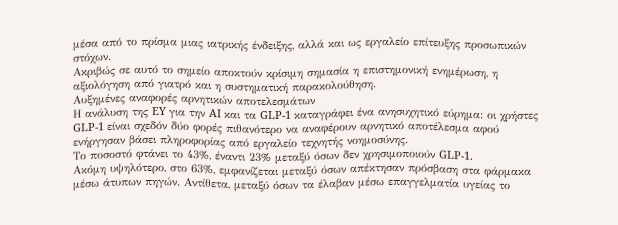μέσα από το πρίσμα μιας ιατρικής ένδειξης, αλλά και ως εργαλείο επίτευξης προσωπικών στόχων.
Ακριβώς σε αυτό το σημείο αποκτούν κρίσιμη σημασία η επιστημονική ενημέρωση, η αξιολόγηση από γιατρό και η συστηματική παρακολούθηση.
Αυξημένες αναφορές αρνητικών αποτελεσμάτων
Η ανάλυση της EY για την AI και τα GLP-1 καταγράφει ένα ανησυχητικό εύρημα: οι χρήστες GLP-1 είναι σχεδόν δύο φορές πιθανότερο να αναφέρουν αρνητικό αποτέλεσμα αφού ενήργησαν βάσει πληροφορίας από εργαλείο τεχνητής νοημοσύνης.
Το ποσοστό φτάνει το 43%, έναντι 23% μεταξύ όσων δεν χρησιμοποιούν GLP-1.
Ακόμη υψηλότερο, στο 63%, εμφανίζεται μεταξύ όσων απέκτησαν πρόσβαση στα φάρμακα μέσω άτυπων πηγών. Αντίθετα, μεταξύ όσων τα έλαβαν μέσω επαγγελματία υγείας το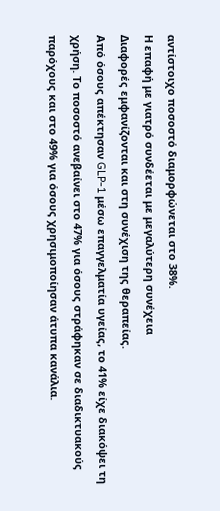αντίστοιχο ποσοστό διαμορφώνεται στο 38%.
Η επαφή με γιατρό συνδέεται με μεγαλύτερη συνέχεια
Διαφορές εμφανίζονται και στη συνέχιση της θεραπείας.
Από όσους απέκτησαν GLP-1 μέσω επαγγελματία υγείας, το 41% είχε διακόψει τη χρήση. Το ποσοστό ανεβαίνει στο 47% για όσους στράφηκαν σε διαδικτυακούς παρόχους και στο 49% για όσους χρησιμοποίησαν άτυπα κανάλια.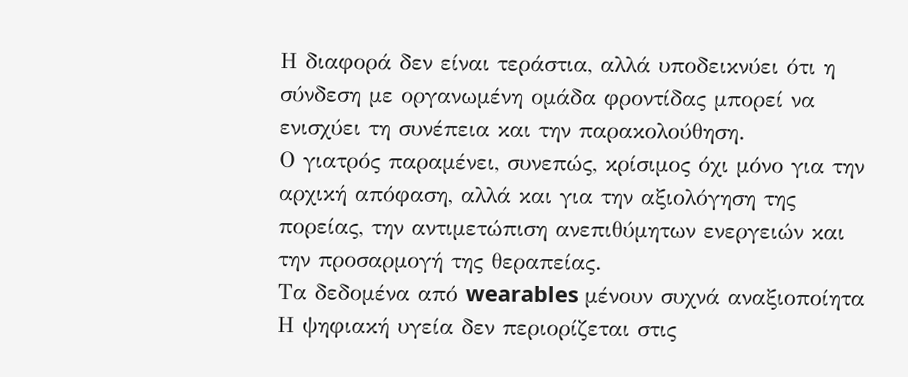Η διαφορά δεν είναι τεράστια, αλλά υποδεικνύει ότι η σύνδεση με οργανωμένη ομάδα φροντίδας μπορεί να ενισχύει τη συνέπεια και την παρακολούθηση.
Ο γιατρός παραμένει, συνεπώς, κρίσιμος όχι μόνο για την αρχική απόφαση, αλλά και για την αξιολόγηση της πορείας, την αντιμετώπιση ανεπιθύμητων ενεργειών και την προσαρμογή της θεραπείας.
Τα δεδομένα από wearables μένουν συχνά αναξιοποίητα
Η ψηφιακή υγεία δεν περιορίζεται στις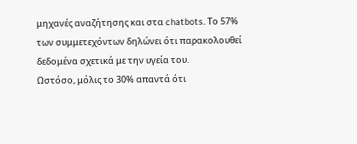μηχανές αναζήτησης και στα chatbots. Το 57% των συμμετεχόντων δηλώνει ότι παρακολουθεί δεδομένα σχετικά με την υγεία του.
Ωστόσο, μόλις το 30% απαντά ότι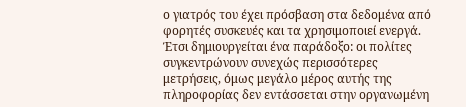ο γιατρός του έχει πρόσβαση στα δεδομένα από φορητές συσκευές και τα χρησιμοποιεί ενεργά.
Έτσι δημιουργείται ένα παράδοξο: οι πολίτες συγκεντρώνουν συνεχώς περισσότερες μετρήσεις, όμως μεγάλο μέρος αυτής της πληροφορίας δεν εντάσσεται στην οργανωμένη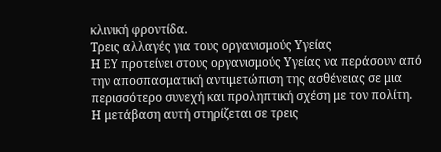κλινική φροντίδα.
Τρεις αλλαγές για τους οργανισμούς Υγείας
Η EY προτείνει στους οργανισμούς Υγείας να περάσουν από την αποσπασματική αντιμετώπιση της ασθένειας σε μια περισσότερο συνεχή και προληπτική σχέση με τον πολίτη.
Η μετάβαση αυτή στηρίζεται σε τρεις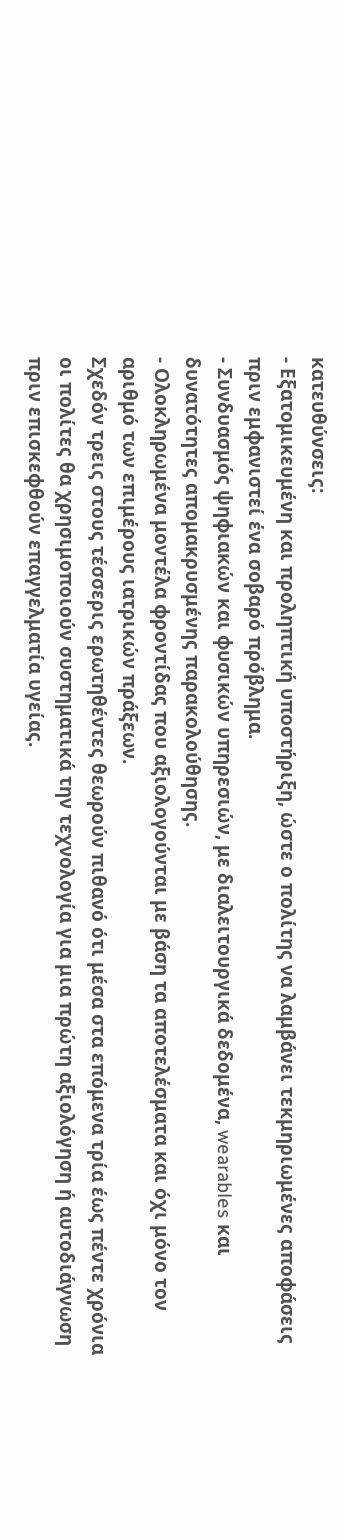κατευθύνσεις:
- Εξατομικευμένη και προληπτική υποστήριξη, ώστε ο πολίτης να λαμβάνει τεκμηριωμένες αποφάσεις πριν εμφανιστεί ένα σοβαρό πρόβλημα.
- Συνδυασμός ψηφιακών και φυσικών υπηρεσιών, με διαλειτουργικά δεδομένα, wearables και δυνατότητες απομακρυσμένης παρακολούθησης.
- Ολοκληρωμένα μοντέλα φροντίδας που αξιολογούνται με βάση τα αποτελέσματα και όχι μόνο τον αριθμό των επιμέρους ιατρικών πράξεων.
Σχεδόν τρεις στους τέσσερις ερωτηθέντες θεωρούν πιθανό ότι μέσα στα επόμενα τρία έως πέντε χρόνια οι πολίτες θα χρησιμοποιούν συστηματικά την τεχνολογία για μια πρώτη αξιολόγηση ή αυτοδιάγνωση πριν επισκεφθούν επαγγελματία υγείας.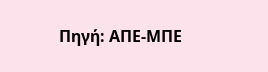Πηγή: ΑΠΕ-ΜΠΕ